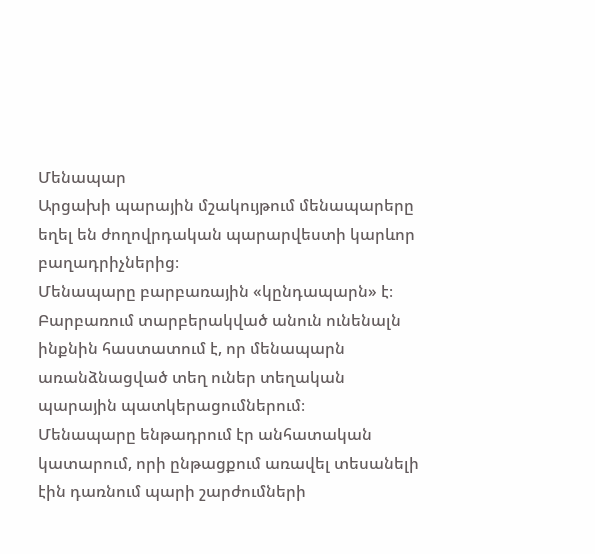Մենապար
Արցախի պարային մշակույթում մենապարերը եղել են ժողովրդական պարարվեստի կարևոր բաղադրիչներից։
Մենապարը բարբառային «կընդապարն» է։ Բարբառում տարբերակված անուն ունենալն ինքնին հաստատում է, որ մենապարն առանձնացված տեղ ուներ տեղական պարային պատկերացումներում։
Մենապարը ենթադրում էր անհատական կատարում, որի ընթացքում առավել տեսանելի էին դառնում պարի շարժումների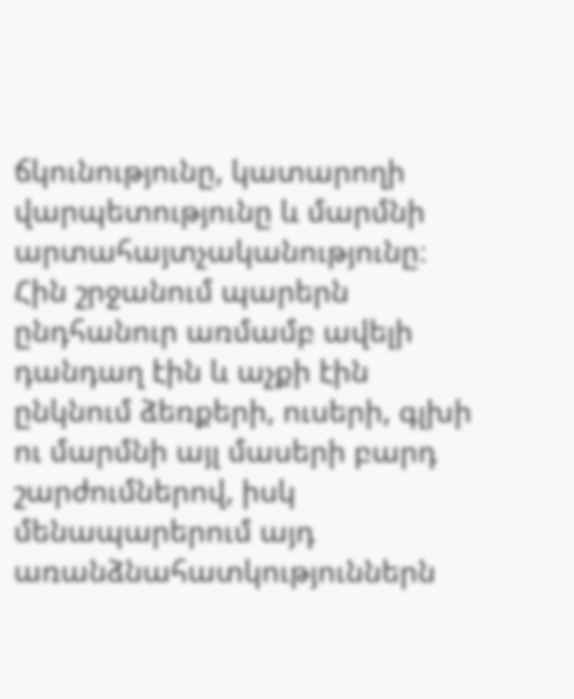ճկունությունը, կատարողի վարպետությունը և մարմնի արտահայտչականությունը։ Հին շրջանում պարերն ընդհանուր առմամբ ավելի դանդաղ էին և աչքի էին ընկնում ձեռքերի, ուսերի, գլխի ու մարմնի այլ մասերի բարդ շարժումներով, իսկ մենապարերում այդ առանձնահատկություններն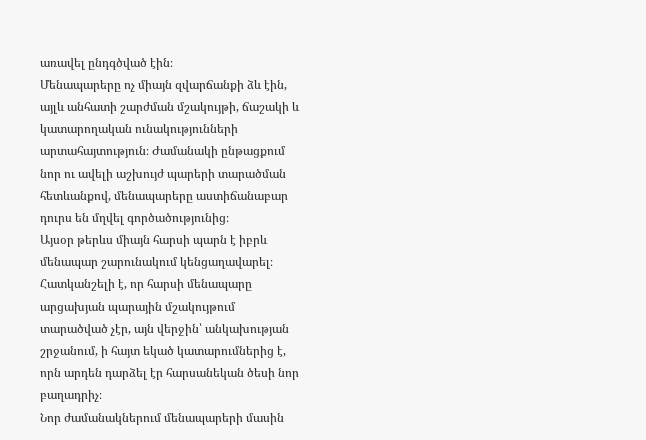առավել ընդգծված էին։
Մենապարերը ոչ միայն զվարճանքի ձև էին, այլև անհատի շարժման մշակույթի, ճաշակի և կատարողական ունակությունների արտահայտություն։ Ժամանակի ընթացքում նոր ու ավելի աշխույժ պարերի տարածման հետևանքով, մենապարերը աստիճանաբար դուրս են մղվել գործածությունից։
Այսօր թերևս միայն հարսի պարն է իբրև մենապար շարունակում կենցաղավարել։ Հատկանշելի է, որ հարսի մենապարը արցախյան պարային մշակույթում տարածված չէր, այն վերջին՝ անկախության շրջանում, ի հայտ եկած կատարումներից է, որն արդեն դարձել էր հարսանեկան ծեսի նոր բաղադրիչ։
Նոր ժամանակներում մենապարերի մասին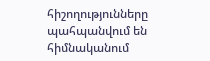հիշողությունները պահպանվում են հիմնականում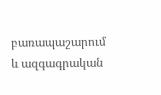բառապաշարում և ազգագրական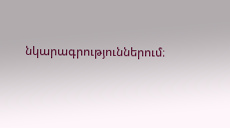նկարագրություններում։